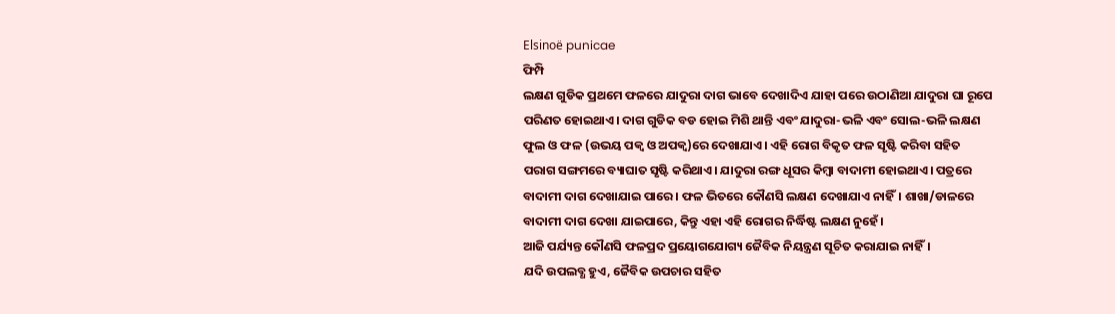Elsinoë punicae
ଫିମ୍ପି
ଲକ୍ଷଣ ଗୁଡିକ ପ୍ରଥମେ ଫଳରେ ଯାଦୁରା ଦାଗ ଭାବେ ଦେଖାଦିଏ ଯାହା ପରେ ଉଠାଣିଆ ଯାଦୁରା ଘା ରୂପେ ପରିଣତ ହୋଇଥାଏ। ଦାଗ ଗୁଡିକ ବଡ ହୋଇ ମିଶି ଥାନ୍ତି ଏବଂ ଯାଦୁରା-ଭଳି ଏବଂ ସୋଲ-ଭଳି ଲକ୍ଷଣ ଫୁଲ ଓ ଫଳ (ଉଭୟ ପକ୍ଵ ଓ ଅପକ୍ଵ)ରେ ଦେଖାଯାଏ। ଏହି ରୋଗ ବିକୃତ ଫଳ ସୃଷ୍ଟି କରିବା ସହିତ ପରାଗ ସଙ୍ଗମରେ ବ୍ୟାଘାତ ସୃଷ୍ଟି କରିଥାଏ। ଯାଦୁରା ରଙ୍ଗ ଧୂସର କିମ୍ବା ବାଦାମୀ ହୋଇଥାଏ। ପତ୍ରରେ ବାଦାମୀ ଦାଗ ଦେଖାଯାଇ ପାରେ। ଫଳ ଭିତରେ କୌଣସି ଲକ୍ଷଣ ଦେଖାଯାଏ ନାହିଁ। ଶାଖା/ଡାଳରେ ବାଦାମୀ ଦାଗ ଦେଖା ଯାଇପାରେ, କିନ୍ତୁ ଏହା ଏହି ରୋଗର ନିର୍ଦ୍ଧିଷ୍ଟ ଲକ୍ଷଣ ନୁହେଁ।
ଆଜି ପର୍ଯ୍ୟନ୍ତ କୌଣସି ଫଳପ୍ରଦ ପ୍ରୟୋଗଯୋଗ୍ୟ ଜୈବିକ ନିୟନ୍ତ୍ରଣ ସୂଚିତ କରାଯାଇ ନାହିଁ।
ଯଦି ଉପଲବ୍ଧ ହୁଏ, ଜୈବିକ ଉପଚାର ସହିତ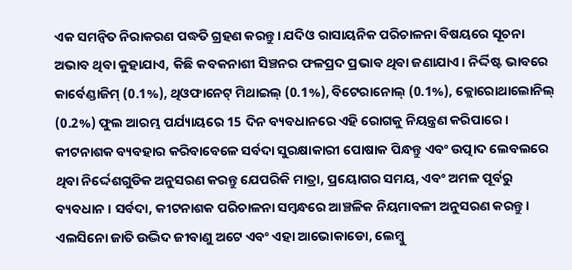ଏକ ସମନ୍ଵିତ ନିରାକରଣ ପଦ୍ଧତି ଗ୍ରହଣ କରନ୍ତୁ। ଯଦିଓ ରାସାୟନିକ ପରିଚାଳନା ବିଷୟରେ ସୂଚନା ଅଭାବ ଥିବା କୁହାଯାଏ, କିଛି କବକନାଶୀ ସିଞ୍ଚନର ଫଳପ୍ରଦ ପ୍ରଭାବ ଥିବା ଜଣାଯାଏ। ନିର୍ଦ୍ଦିଷ୍ଟ ଭାବରେ କାର୍ବେଣ୍ଡାଜିମ୍ (0.1%), ଥିଓଫାନେଟ୍ ମିଥାଇଲ୍ (0.1%), ବିଟେରାନୋଲ୍ (0.1%), କ୍ଲୋରୋଥାଲୋନିଲ୍ (0.2%) ଫୁଲ ଆରମ୍ଭ ପର୍ଯ୍ୟାୟରେ 15 ଦିନ ବ୍ୟବଧାନରେ ଏହି ରୋଗକୁ ନିୟନ୍ତ୍ରଣ କରିପାରେ। କୀଟନାଶକ ବ୍ୟବହାର କରିବାବେଳେ ସର୍ବଦା ସୁରକ୍ଷାକାରୀ ପୋଷାକ ପିନ୍ଧନ୍ତୁ ଏବଂ ଉତ୍ପାଦ ଲେବଲରେ ଥିବା ନିର୍ଦ୍ଦେଶଗୁଡିକ ଅନୁସରଣ କରନ୍ତୁ ଯେପରିକି ମାତ୍ରା, ପ୍ରୟୋଗର ସମୟ, ଏବଂ ଅମଳ ପୂର୍ବରୁ ବ୍ୟବଧାନ। ସର୍ବଦା, କୀଟନାଶକ ପରିଚାଳନା ସମ୍ବନ୍ଧରେ ଆଞ୍ଚଳିକ ନିୟମାବଳୀ ଅନୁସରଣ କରନ୍ତୁ।
ଏଲସିନୋ ଜାତି ଉଦ୍ଭିଦ ଜୀବାଣୁ ଅଟେ ଏବଂ ଏହା ଆଭୋକାଡୋ, ଲେମ୍ବୁ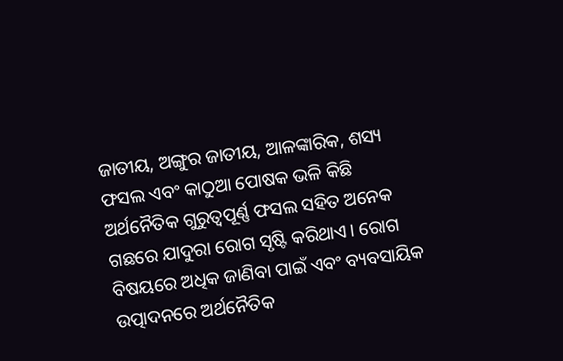ଜାତୀୟ, ଅଙ୍ଗୁର ଜାତୀୟ, ଆଳଙ୍କାରିକ, ଶସ୍ୟ ଫସଲ ଏବଂ କାଠୁଆ ପୋଷକ ଭଳି କିଛି ଅର୍ଥନୈତିକ ଗୁରୁତ୍ୱପୂର୍ଣ୍ଣ ଫସଲ ସହିତ ଅନେକ ଗଛରେ ଯାଦୁରା ରୋଗ ସୃଷ୍ଟି କରିଥାଏ। ରୋଗ ବିଷୟରେ ଅଧିକ ଜାଣିବା ପାଇଁ ଏବଂ ବ୍ୟବସାୟିକ ଉତ୍ପାଦନରେ ଅର୍ଥନୈତିକ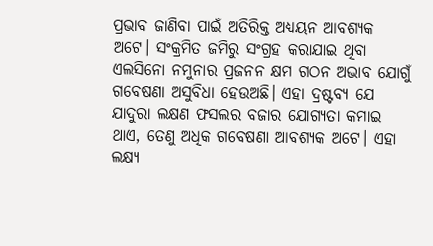ପ୍ରଭାବ ଜାଣିବା ପାଇଁ ଅତିରିକ୍ତ ଅଧ୍ୟୟନ ଆବଶ୍ୟକ ଅଟେ। ସଂକ୍ରମିତ ଜମିରୁ ସଂଗ୍ରହ କରାଯାଇ ଥିବା ଏଲସିନୋ ନମୁନାର ପ୍ରଜନନ କ୍ଷମ ଗଠନ ଅଭାବ ଯୋଗୁଁ ଗବେଷଣା ଅସୁବିଧା ହେଉଅଛି। ଏହା ଦ୍ରଷ୍ଟବ୍ୟ ଯେ ଯାଦୁରା ଲକ୍ଷଣ ଫସଲର ବଜାର ଯୋଗ୍ୟତା କମାଇ ଥାଏ, ତେଣୁ ଅଧିକ ଗବେଷଣା ଆବଶ୍ୟକ ଅଟେ। ଏହା ଲକ୍ଷ୍ୟ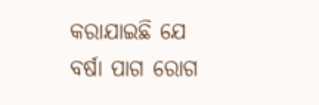କରାଯାଇଛି ଯେ ବର୍ଷା ପାଗ ରୋଗ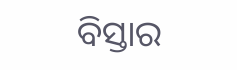ବିସ୍ତାର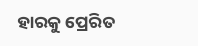ହାରକୁ ପ୍ରେରିତ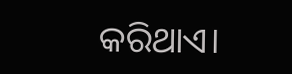କରିଥାଏ।